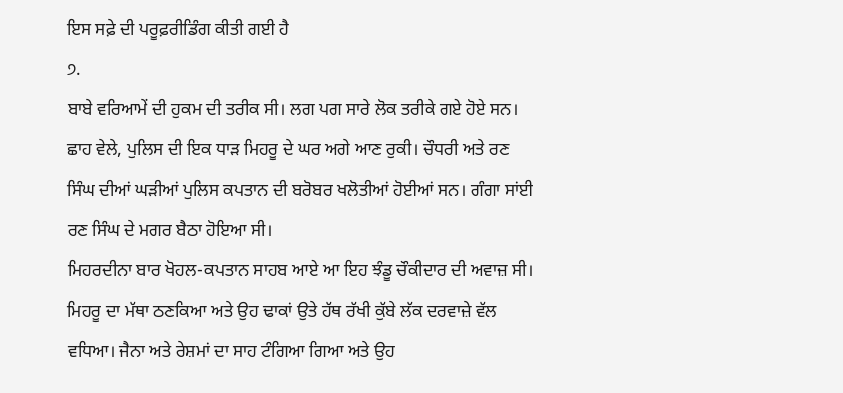ਇਸ ਸਫ਼ੇ ਦੀ ਪਰੂਫ਼ਰੀਡਿੰਗ ਕੀਤੀ ਗਈ ਹੈ
੭.
ਬਾਬੇ ਵਰਿਆਮੇਂ ਦੀ ਹੁਕਮ ਦੀ ਤਰੀਕ ਸੀ। ਲਗ ਪਗ ਸਾਰੇ ਲੋਕ ਤਰੀਕੇ ਗਏ ਹੋਏ ਸਨ। ਛਾਹ ਵੇਲੇ, ਪੁਲਿਸ ਦੀ ਇਕ ਧਾੜ ਮਿਹਰੂ ਦੇ ਘਰ ਅਗੇ ਆਣ ਰੁਕੀ। ਚੌਧਰੀ ਅਤੇ ਰਣ ਸਿੰਘ ਦੀਆਂ ਘੜੀਆਂ ਪੁਲਿਸ ਕਪਤਾਨ ਦੀ ਬਰੋਬਰ ਖਲੋਤੀਆਂ ਹੋਈਆਂ ਸਨ। ਗੰਗਾ ਸਾਂਈ ਰਣ ਸਿੰਘ ਦੇ ਮਗਰ ਬੈਠਾ ਹੋਇਆ ਸੀ।
ਮਿਹਰਦੀਨਾ ਬਾਰ ਖੋਹਲ-ਕਪਤਾਨ ਸਾਹਬ ਆਏ ਆ ਇਹ ਝੰਡੂ ਚੌਕੀਦਾਰ ਦੀ ਅਵਾਜ਼ ਸੀ। ਮਿਹਰੂ ਦਾ ਮੱਥਾ ਠਣਕਿਆ ਅਤੇ ਉਹ ਢਾਕਾਂ ਉਤੇ ਹੱਥ ਰੱਖੀ ਕੁੱਬੇ ਲੱਕ ਦਰਵਾਜ਼ੇ ਵੱਲ ਵਧਿਆ। ਜੈਨਾ ਅਤੇ ਰੇਸ਼ਮਾਂ ਦਾ ਸਾਹ ਟੰਗਿਆ ਗਿਆ ਅਤੇ ਉਹ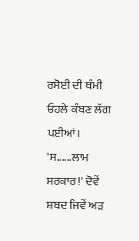ਰਸੋਈ ਦੀ ਥੰਮੀ ਓਹਲੇ ਕੰਬਣ ਲੱਗ ਪਈਆਂ।
'ਸ......ਲਾਮ ਸਰਕਾਰ!' ਦੋਵੇਂ ਸ਼ਬਦ ਜਿਵੇਂ ਅੜ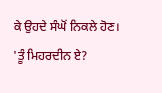ਕੇ ਉਹਦੇ ਸੰਘੋਂ ਨਿਕਲੇ ਹੋਣ।
'ਤੂੰ ਮਿਹਰਦੀਨ ਏ?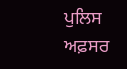ਪੁਲਿਸ ਅਫ਼ਸਰ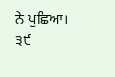ਨੇ ਪੁਛਿਆ।
੩੯